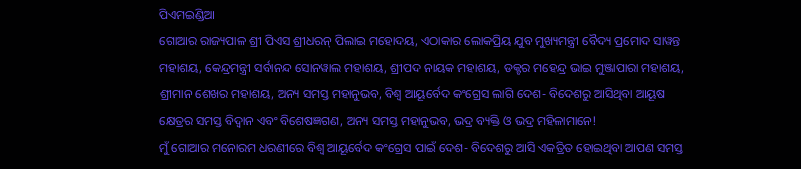ପିଏମଇଣ୍ଡିଆ
ଗୋଆର ରାଜ୍ୟପାଳ ଶ୍ରୀ ପିଏସ ଶ୍ରୀଧରନ୍ ପିଲାଇ ମହୋଦୟ, ଏଠାକାର ଲୋକପ୍ରିୟ ଯୁବ ମୁଖ୍ୟମନ୍ତ୍ରୀ ବୈଦ୍ୟ ପ୍ରମୋଦ ସାୱନ୍ତ ମହାଶୟ, କେନ୍ଦ୍ରମନ୍ତ୍ରୀ ସର୍ବାନନ୍ଦ ସୋନୱାଲ ମହାଶୟ, ଶ୍ରୀପଦ ନାୟକ ମହାଶୟ, ଡକ୍ଟର ମହେନ୍ଦ୍ର ଭାଇ ମୁଞ୍ଜାପାରା ମହାଶୟ, ଶ୍ରୀମାନ ଶେଖର ମହାଶୟ, ଅନ୍ୟ ସମସ୍ତ ମହାନୁଭବ, ବିଶ୍ୱ ଆୟୂର୍ବେଦ କଂଗ୍ରେସ ଲାଗି ଦେଶ- ବିଦେଶରୁ ଆସିଥିବା ଆୟୂଷ କ୍ଷେତ୍ରର ସମସ୍ତ ବିଦ୍ୱାନ ଏବଂ ବିଶେଷଜ୍ଞଗଣ, ଅନ୍ୟ ସମସ୍ତ ମହାନୁଭବ, ଭଦ୍ର ବ୍ୟକ୍ତି ଓ ଭଦ୍ର ମହିଳାମାନେ!
ମୁଁ ଗୋଆର ମନୋରମ ଧରଣୀରେ ବିଶ୍ୱ ଆୟୂର୍ବେଦ କଂଗ୍ରେସ ପାଇଁ ଦେଶ- ବିଦେଶରୁ ଆସି ଏକତ୍ରିତ ହୋଇଥିବା ଆପଣ ସମସ୍ତ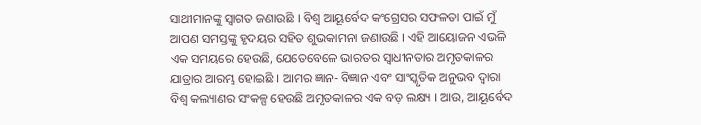ସାଥୀମାନଙ୍କୁ ସ୍ୱାଗତ ଜଣାଉଛି । ବିଶ୍ୱ ଆୟୂର୍ବେଦ କଂଗ୍ରେସର ସଫଳତା ପାଇଁ ମୁଁ ଆପଣ ସମସ୍ତଙ୍କୁ ହୃଦୟର ସହିତ ଶୁଭକାମନା ଜଣାଉଛି । ଏହି ଆୟୋଜନ ଏଭଳି ଏକ ସମୟରେ ହେଉଛି, ଯେତେବେଳେ ଭାରତର ସ୍ବାଧୀନତାର ଅମୃତକାଳର ଯାତ୍ରାର ଆରମ୍ଭ ହୋଇଛି । ଆମର ଜ୍ଞାନ- ବିଜ୍ଞାନ ଏବଂ ସାଂସ୍କୃତିକ ଅନୁଭବ ଦ୍ୱାରା ବିଶ୍ୱ କଲ୍ୟାଣର ସଂକଳ୍ପ ହେଉଛି ଅମୃତକାଳର ଏକ ବଡ଼ ଲକ୍ଷ୍ୟ । ଆଉ, ଆୟୂର୍ବେଦ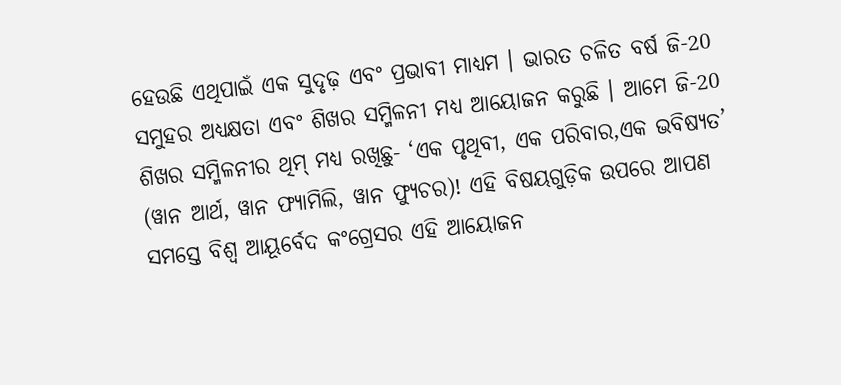ହେଉଛି ଏଥିପାଇଁ ଏକ ସୁଦୃଢ଼ ଏବଂ ପ୍ରଭାବୀ ମାଧ୍ୟମ । ଭାରତ ଚଳିତ ବର୍ଷ ଜି-20 ସମୁହର ଅଧ୍ୟକ୍ଷତା ଏବଂ ଶିଖର ସମ୍ମିଳନୀ ମଧ୍ୟ ଆୟୋଜନ କରୁଛି । ଆମେ ଜି-20 ଶିଖର ସମ୍ମିଳନୀର ଥିମ୍ ମଧ୍ୟ ରଖିଛୁ- ‘ଏକ ପୃଥିବୀ, ଏକ ପରିବାର,ଏକ ଭବିଷ୍ୟତ’ (ୱାନ ଆର୍ଥ, ୱାନ ଫ୍ୟାମିଲି, ୱାନ ଫ୍ୟୁଚର)! ଏହି ବିଷୟଗୁଡ଼ିକ ଉପରେ ଆପଣ ସମସ୍ତେ ବିଶ୍ୱ ଆୟୂର୍ବେଦ କଂଗ୍ରେସର ଏହି ଆୟୋଜନ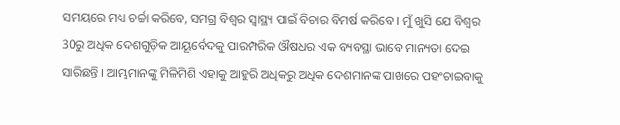ସମୟରେ ମଧ୍ୟ ଚର୍ଚ୍ଚା କରିବେ, ସମଗ୍ର ବିଶ୍ୱର ସ୍ୱାସ୍ଥ୍ୟ ପାଇଁ ବିଚାର ବିମର୍ଷ କରିବେ । ମୁଁ ଖୁସି ଯେ ବିଶ୍ୱର 30ରୁ ଅଧିକ ଦେଶଗୁଡ଼ିକ ଆୟୂର୍ବେଦକୁ ପାରମ୍ପରିକ ଔଷଧର ଏକ ବ୍ୟବସ୍ଥା ଭାବେ ମାନ୍ୟତା ଦେଇ ସାରିଛନ୍ତି । ଆମ୍ଭମାନଙ୍କୁ ମିଳିମିଶି ଏହାକୁ ଆହୁରି ଅଧିକରୁ ଅଧିକ ଦେଶମାନଙ୍କ ପାଖରେ ପହଂଚାଇବାକୁ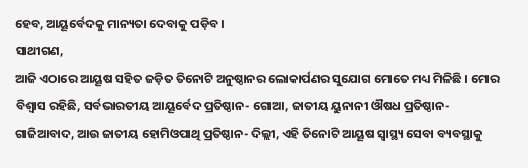ହେବ, ଆୟୂର୍ବେଦକୁ ମାନ୍ୟତା ଦେବାକୁ ପଡ଼ିବ ।
ସାଥୀଗଣ,
ଆଜି ଏଠାରେ ଆୟୂଷ ସହିତ ଜଡ଼ିତ ତିନୋଟି ଅନୁଷ୍ଠାନର ଲୋକାର୍ପଣର ସୁଯୋଗ ମୋତେ ମଧ୍ୟ ମିଳିଛି । ମୋର ବିଶ୍ୱାସ ରହିଛି, ସର୍ବଭାରତୀୟ ଆୟୂର୍ବେଦ ପ୍ରତିଷ୍ଠାନ- ଗୋଆ, ଜାତୀୟ ୟୁନାନୀ ଔଷଧ ପ୍ରତିଷ୍ଠାନ- ଗାଜିଆବାଦ, ଆଉ ଜାତୀୟ ହୋମିଓପାଥି ପ୍ରତିଷ୍ଠାନ- ଦିଲ୍ଲୀ, ଏହି ତିନୋଟି ଆୟୂଷ ସ୍ବାସ୍ଥ୍ୟ ସେବା ବ୍ୟବସ୍ଥାକୁ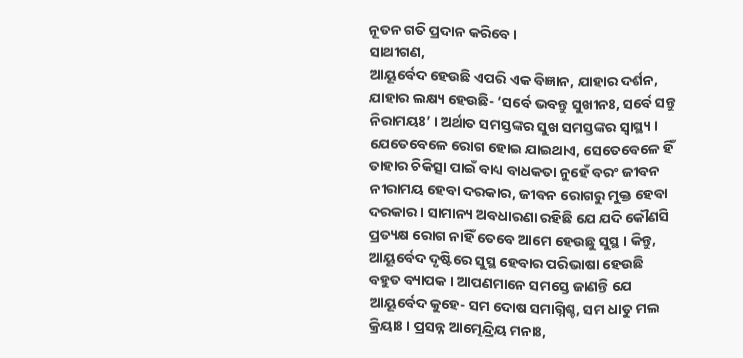ନୂତନ ଗତି ପ୍ରଦାନ କରିବେ ।
ସାଥୀଗଣ,
ଆୟୂର୍ବେଦ ହେଉଛି ଏପରି ଏକ ବିଜ୍ଞାନ, ଯାହାର ଦର୍ଶନ, ଯାହାର ଲକ୍ଷ୍ୟ ହେଉଛି- ‘ସର୍ବେ ଭବନ୍ତୁ ସୁଖୀନଃ, ସର୍ବେ ସନ୍ତୁ ନିରାମୟଃ’ । ଅର୍ଥାତ ସମସ୍ତଙ୍କର ସୁଖ ସମସ୍ତଙ୍କର ସ୍ୱାସ୍ଥ୍ୟ । ଯେତେବେଳେ ରୋଗ ହୋଇ ଯାଇଥାଏ, ସେତେବେଳେ ହିଁ ତାହାର ଚିକିତ୍ସା ପାଇଁ ବାଧ୍ୟ ବାଧକତା ନୁହେଁ ବରଂ ଜୀବନ ନୀରାମୟ ହେବା ଦରକାର, ଜୀବନ ରୋଗରୁ ମୁକ୍ତ ହେବା ଦରକାର । ସାମାନ୍ୟ ଅବଧାରଣା ରହିଛି ଯେ ଯଦି କୌଣସି ପ୍ରତ୍ୟକ୍ଷ ରୋଗ ନାହିଁ ତେବେ ଆମେ ହେଉଛୁ ସୁସ୍ଥ । କିନ୍ତୁ, ଆୟୂର୍ବେଦ ଦୃଷ୍ଟିରେ ସୁସ୍ଥ ହେବାର ପରିଭାଷା ହେଉଛି ବହୁତ ବ୍ୟାପକ । ଆପଣମାନେ ସମସ୍ତେ ଜାଣନ୍ତି ଯେ ଆୟୂର୍ବେଦ କୁହେ- ସମ ଦୋଷ ସମାଗ୍ନିଶ୍ଚ, ସମ ଧାତୁ ମଲ କ୍ରିୟାଃ । ପ୍ରସନ୍ନ ଆତ୍ମେନ୍ଦ୍ରିୟ ମନାଃ,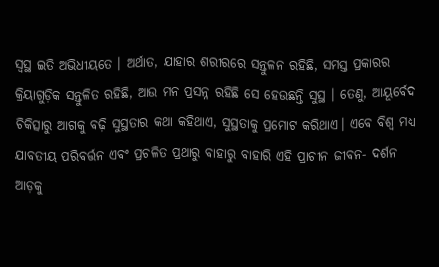ସ୍ୱସ୍ଥ ଇତି ଅଭିଧୀୟତେ । ଅର୍ଥାତ, ଯାହାର ଶରୀରରେ ସନ୍ତୁଳନ ରହିଛି, ସମସ୍ତ ପ୍ରକାରର କ୍ରିୟାଗୁଡ଼ିକ ସନ୍ତୁଳିତ ରହିଛି, ଆଉ ମନ ପ୍ରସନ୍ନ ରହିଛି ସେ ହେଉଛନ୍ତି ସୁସ୍ଥ । ତେଣୁ, ଆୟୂର୍ବେଦ ଚିକିତ୍ସାରୁ ଆଗକୁ ବଢ଼ି ସୁସ୍ଥତାର କଥା କହିଥାଏ, ସୁସ୍ଥତାକୁ ପ୍ରମୋଟ କରିଥାଏ। ଏବେ ବିଶ୍ୱ ମଧ୍ୟ ଯାବତୀୟ ପରିବର୍ତ୍ତନ ଏବଂ ପ୍ରଚଳିତ ପ୍ରଥାରୁ ବାହାରୁ ବାହାରି ଏହି ପ୍ରାଚୀନ ଜୀବନ- ଦର୍ଶନ ଆଡ଼କୁ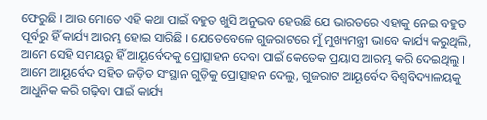ଫେରୁଛି । ଆଉ ମୋତେ ଏହି କଥା ପାଇଁ ବହୁତ ଖୁସି ଅନୁଭବ ହେଉଛି ଯେ ଭାରତରେ ଏହାକୁ ନେଇ ବହୁତ ପୂର୍ବରୁ ହିଁ କାର୍ଯ୍ୟ ଆରମ୍ଭ ହୋଇ ସାରିଛି । ଯେତେବେଳେ ଗୁଜରାଟରେ ମୁଁ ମୁଖ୍ୟମନ୍ତ୍ରୀ ଭାବେ କାର୍ଯ୍ୟ କରୁଥିଲି, ଆମେ ସେହି ସମୟରୁ ହିଁ ଆୟୂର୍ବେଦକୁ ପ୍ରୋତ୍ସାହନ ଦେବା ପାଇଁ କେତେକ ପ୍ରୟାସ ଆରମ୍ଭ କରି ଦେଇଥିଲୁ । ଆମେ ଆୟୂର୍ବେଦ ସହିତ ଜଡ଼ିତ ସଂସ୍ଥାନ ଗୁଡ଼ିକୁ ପ୍ରୋତ୍ସାହନ ଦେଲୁ, ଗୁଜରାଟ ଆୟୂର୍ବେଦ ବିଶ୍ୱବିଦ୍ୟାଳୟକୁ ଆଧୁନିକ କରି ଗଢ଼ିବା ପାଇଁ କାର୍ଯ୍ୟ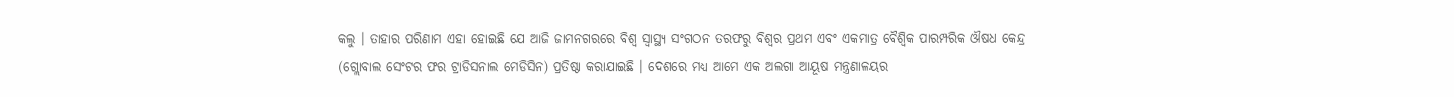କଲୁ । ତାହାର ପରିଣାମ ଏହା ହୋଇଛି ଯେ ଆଜି ଜାମନଗରରେ ବିଶ୍ୱ ସ୍ୱାସ୍ଥ୍ୟ ସଂଗଠନ ତରଫରୁ ବିଶ୍ୱର ପ୍ରଥମ ଏବଂ ଏକମାତ୍ର ବୈଶ୍ୱିକ ପାରମ୍ପରିକ ଔଷଧ କେନ୍ଦ୍ର (ଗ୍ଲୋବାଲ ସେଂଟର ଫର ଟ୍ରାଡିସନାଲ ମେଡିସିନ) ପ୍ରତିଷ୍ଠା କରାଯାଇଛି । ଦେଶରେ ମଧ୍ୟ ଆମେ ଏକ ଅଲଗା ଆୟୂଷ ମନ୍ତ୍ରଣାଳୟର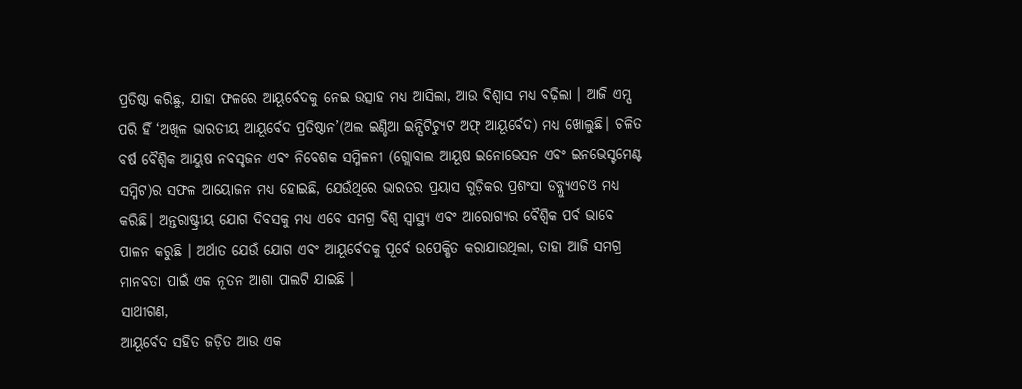ପ୍ରତିଷ୍ଠା କରିଛୁ, ଯାହା ଫଳରେ ଆୟୂର୍ବେଦକୁ ନେଇ ଉତ୍ସାହ ମଧ୍ୟ ଆସିଲା, ଆଉ ବିଶ୍ୱାସ ମଧ୍ୟ ବଢ଼ିଲା । ଆଜି ଏମ୍ସ ପରି ହିଁ ‘ଅଖିଳ ଭାରତୀୟ ଆୟୂର୍ବେଦ ପ୍ରତିଷ୍ଠାନ’(ଅଲ ଇଣ୍ଡିଆ ଇନ୍ସିଟିଚ୍ୟୁଟ ଅଫ୍ ଆୟୂର୍ବେଦ) ମଧ୍ୟ ଖୋଲୁଛି। ଚଳିତ ବର୍ଷ ବୈଶ୍ୱିକ ଆୟୁଷ ନବସୃଜନ ଏବଂ ନିବେଶକ ସମ୍ମିଳନୀ (ଗ୍ଲୋବାଲ ଆୟୂଷ ଇନୋଭେସନ ଏବଂ ଇନଭେସ୍ଟମେଣ୍ଟ ସମ୍ମିଟ)ର ସଫଳ ଆୟୋଜନ ମଧ୍ୟ ହୋଇଛି, ଯେଉଁଥିରେ ଭାରତର ପ୍ରୟାସ ଗୁଡ଼ିକର ପ୍ରଶଂସା ଡବ୍ଲ୍ୟୁଏଚଓ ମଧ୍ୟ କରିଛି। ଅନ୍ତରାଷ୍ଟ୍ରୀୟ ଯୋଗ ଦିବସକୁ ମଧ୍ୟ ଏବେ ସମଗ୍ର ବିଶ୍ବ ସ୍ୱାସ୍ଥ୍ୟ ଏବଂ ଆରୋଗ୍ୟର ବୈଶ୍ବିକ ପର୍ବ ଭାବେ ପାଳନ କରୁଛି । ଅର୍ଥାତ ଯେଉଁ ଯୋଗ ଏବଂ ଆୟୂର୍ବେଦକୁ ପୂର୍ବେ ଉପେକ୍ଷିତ କରାଯାଉଥିଲା, ତାହା ଆଜି ସମଗ୍ର ମାନବତା ପାଇଁ ଏକ ନୂତନ ଆଶା ପାଲଟି ଯାଇଛି ।
ସାଥୀଗଣ,
ଆୟୂର୍ବେଦ ସହିତ ଜଡ଼ିତ ଆଉ ଏକ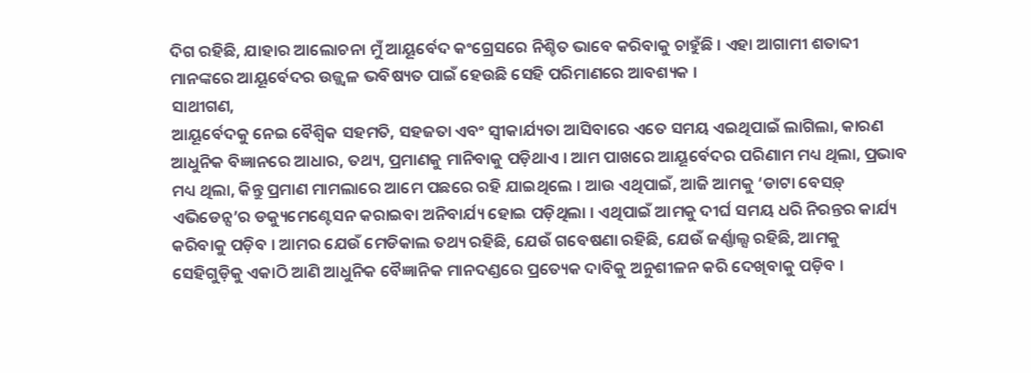ଦିଗ ରହିଛି, ଯାହାର ଆଲୋଚନା ମୁଁ ଆୟୂର୍ବେଦ କଂଗ୍ରେସରେ ନିଶ୍ଚିତ ଭାବେ କରିବାକୁ ଚାହୁଁଛି । ଏହା ଆଗାମୀ ଶତାବ୍ଦୀ ମାନଙ୍କରେ ଆୟୂର୍ବେଦର ଉଜ୍ଜ୍ୱଳ ଭବିଷ୍ୟତ ପାଇଁ ହେଉଛି ସେହି ପରିମାଣରେ ଆବଶ୍ୟକ ।
ସାଥୀଗଣ,
ଆୟୂର୍ବେଦକୁ ନେଇ ବୈଶ୍ୱିକ ସହମତି, ସହଜତା ଏବଂ ସ୍ୱୀକାର୍ଯ୍ୟତା ଆସିବାରେ ଏତେ ସମୟ ଏଇଥିପାଇଁ ଲାଗିଲା, କାରଣ ଆଧୁନିକ ବିଜ୍ଞାନରେ ଆଧାର, ତଥ୍ୟ, ପ୍ରମାଣକୁ ମାନିବାକୁ ପଡ଼ିଥାଏ । ଆମ ପାଖରେ ଆୟୂର୍ବେଦର ପରିଣାମ ମଧ୍ୟ ଥିଲା, ପ୍ରଭାବ ମଧ୍ୟ ଥିଲା, କିନ୍ତୁ ପ୍ରମାଣ ମାମଲାରେ ଆମେ ପଛରେ ରହି ଯାଇଥିଲେ । ଆଉ ଏଥିପାଇଁ, ଆଜି ଆମକୁ ‘ଡାଟା ବେସଡ଼୍ ଏଭିଡେନ୍ସ’ର ଡକ୍ୟୁମେଣ୍ଟେସନ କରାଇବା ଅନିବାର୍ଯ୍ୟ ହୋଇ ପଡ଼ିଥିଲା । ଏଥିପାଇଁ ଆମକୁ ଦୀର୍ଘ ସମୟ ଧରି ନିରନ୍ତର କାର୍ଯ୍ୟ କରିବାକୁ ପଡ଼ିବ । ଆମର ଯେଉଁ ମେଡିକାଲ ତଥ୍ୟ ରହିଛି, ଯେଉଁ ଗବେଷଣା ରହିଛି, ଯେଉଁ ଜର୍ଣ୍ଣାଲ୍ସ ରହିଛି, ଆମକୁ ସେହିଗୁଡ଼ିକୁ ଏକାଠି ଆଣି ଆଧୁନିକ ବୈଜ୍ଞାନିକ ମାନଦଣ୍ଡରେ ପ୍ରତ୍ୟେକ ଦାବିକୁ ଅନୁଶୀଳନ କରି ଦେଖିବାକୁ ପଡ଼ିବ ।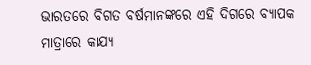ଭାରତରେ ବିଗତ ବର୍ଷମାନଙ୍କରେ ଏହି ଦିଗରେ ବ୍ୟାପକ ମାତ୍ରାରେ କାଯ୍ୟ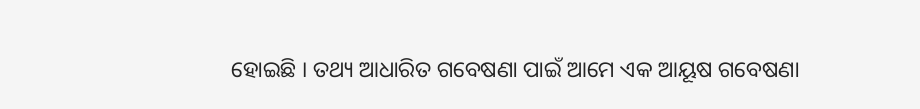ହୋଇଛି । ତଥ୍ୟ ଆଧାରିତ ଗବେଷଣା ପାଇଁ ଆମେ ଏକ ଆୟୂଷ ଗବେଷଣା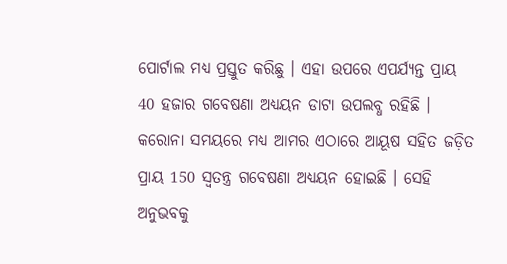ପୋର୍ଟାଲ ମଧ୍ୟ ପ୍ରସ୍ତୁତ କରିଛୁ । ଏହା ଉପରେ ଏପର୍ଯ୍ୟନ୍ତ ପ୍ରାୟ 40 ହଜାର ଗବେଷଣା ଅଧ୍ୟୟନ ଡାଟା ଉପଲବ୍ଧ ରହିଛି । କରୋନା ସମୟରେ ମଧ୍ୟ ଆମର ଏଠାରେ ଆୟୂଷ ସହିତ ଜଡ଼ିତ ପ୍ରାୟ 150 ସ୍ବତନ୍ତ୍ର ଗବେଷଣା ଅଧ୍ୟୟନ ହୋଇଛି । ସେହି ଅନୁଭବକୁ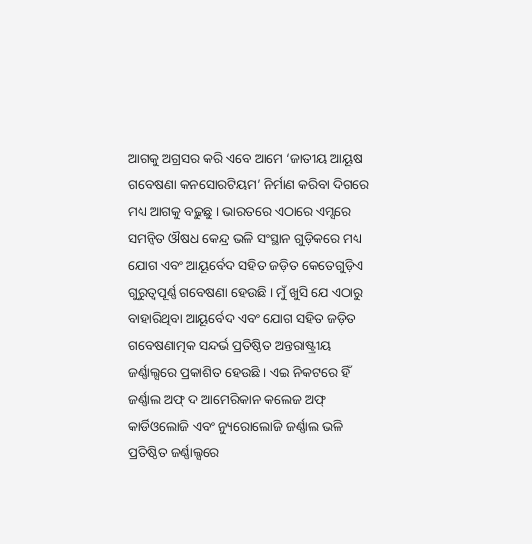ଆଗକୁ ଅଗ୍ରସର କରି ଏବେ ଆମେ ‘ଜାତୀୟ ଆୟୂଷ ଗବେଷଣା କନସୋରଟିୟମ’ ନିର୍ମାଣ କରିବା ଦିଗରେ ମଧ୍ୟ ଆଗକୁ ବଢ଼ୁଛୁ । ଭାରତରେ ଏଠାରେ ଏମ୍ସରେ ସମନ୍ବିତ ଔଷଧ କେନ୍ଦ୍ର ଭଳି ସଂସ୍ଥାନ ଗୁଡ଼ିକରେ ମଧ୍ୟ ଯୋଗ ଏବଂ ଆୟୂର୍ବେଦ ସହିତ ଜଡ଼ିତ କେତେଗୁଡ଼ିଏ ଗୁରୁତ୍ୱପୂର୍ଣ୍ଣ ଗବେଷଣା ହେଉଛି । ମୁଁ ଖୁସି ଯେ ଏଠାରୁ ବାହାରିଥିବା ଆୟୂର୍ବେଦ ଏବଂ ଯୋଗ ସହିତ ଜଡ଼ିତ ଗବେଷଣାତ୍ମକ ସନ୍ଦର୍ଭ ପ୍ରତିଷ୍ଠିତ ଅନ୍ତରାଷ୍ଟ୍ରୀୟ ଜର୍ଣ୍ଣାଲ୍ସରେ ପ୍ରକାଶିତ ହେଉଛି । ଏଇ ନିକଟରେ ହିଁ ଜର୍ଣ୍ଣାଲ ଅଫ୍ ଦ ଆମେରିକାନ କଲେଜ ଅଫ୍ କାର୍ଡିଓଲୋଜି ଏବଂ ନ୍ୟୁରୋଲୋଜି ଜର୍ଣ୍ଣାଲ ଭଳି ପ୍ରତିଷ୍ଠିତ ଜର୍ଣ୍ଣାଲ୍ସରେ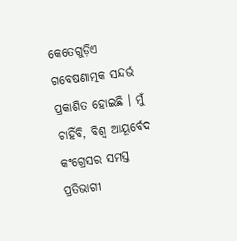କେତେଗୁଡ଼ିଏ ଗବେଷଣାତ୍ମକ ସନ୍ଦର୍ଭ ପ୍ରକାଶିତ ହୋଇଛି । ମୁଁ ଚାହିଁବି, ବିଶ୍ବ ଆୟୂର୍ବେଦ କଂଗ୍ରେସର ସମସ୍ତ ପ୍ରତିଭାଗୀ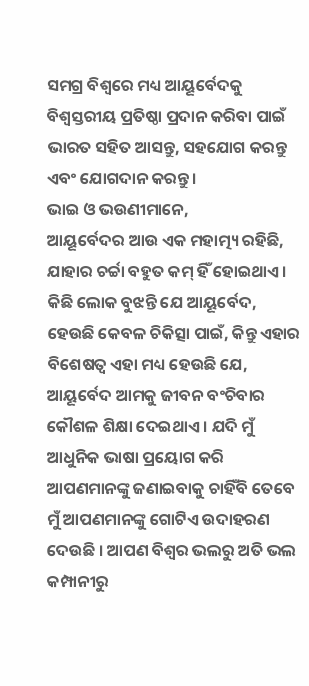ସମଗ୍ର ବିଶ୍ୱରେ ମଧ୍ୟ ଆୟୂର୍ବେଦକୁ ବିଶ୍ୱସ୍ତରୀୟ ପ୍ରତିଷ୍ଠା ପ୍ରଦାନ କରିବା ପାଇଁ ଭାରତ ସହିତ ଆସନ୍ତୁ, ସହଯୋଗ କରନ୍ତୁ ଏବଂ ଯୋଗଦାନ କରନ୍ତୁ ।
ଭାଇ ଓ ଭଉଣୀମାନେ,
ଆୟୂର୍ବେଦର ଆଉ ଏକ ମହାତ୍ମ୍ୟ ରହିଛି, ଯାହାର ଚର୍ଚ୍ଚା ବହୁତ କମ୍ ହିଁ ହୋଇଥାଏ । କିଛି ଲୋକ ବୁଝନ୍ତି ଯେ ଆୟୂର୍ବେଦ, ହେଉଛି କେବଳ ଚିକିତ୍ସା ପାଇଁ, କିନ୍ତୁ ଏହାର ବିଶେଷତ୍ବ ଏହା ମଧ୍ୟ ହେଉଛି ଯେ, ଆୟୂର୍ବେଦ ଆମକୁ ଜୀବନ ବଂଚିବାର କୌଶଳ ଶିକ୍ଷା ଦେଇଥାଏ । ଯଦି ମୁଁ ଆଧୁନିକ ଭାଷା ପ୍ରୟୋଗ କରି ଆପଣମାନଙ୍କୁ ଜଣାଇବାକୁ ଚାହିଁବି ତେବେ ମୁଁ ଆପଣମାନଙ୍କୁ ଗୋଟିଏ ଉଦାହରଣ ଦେଉଛି । ଆପଣ ବିଶ୍ୱର ଭଲରୁ ଅତି ଭଲ କମ୍ପାନୀରୁ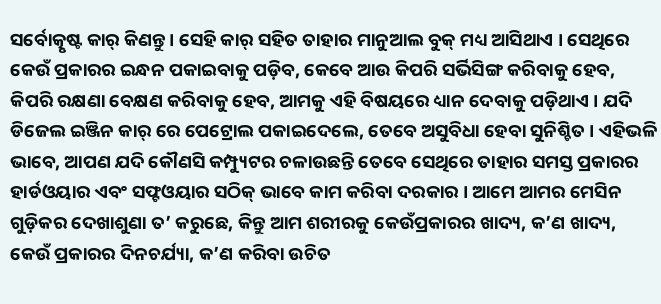ସର୍ବୋତ୍କୃଷ୍ଟ କାର୍ କିଣନ୍ତୁ । ସେହି କାର୍ ସହିତ ତାହାର ମାନୁଆଲ ବୁକ୍ ମଧ୍ୟ ଆସିଥାଏ । ସେଥିରେ କେଉଁ ପ୍ରକାରର ଇନ୍ଧନ ପକାଇବାକୁ ପଡ଼ିବ, କେବେ ଆଉ କିପରି ସର୍ଭିସିଙ୍ଗ କରିବାକୁ ହେବ, କିପରି ରକ୍ଷଣା ବେକ୍ଷଣ କରିବାକୁ ହେବ, ଆମକୁ ଏହି ବିଷୟରେ ଧ୍ୟାନ ଦେବାକୁ ପଡ଼ିଥାଏ । ଯଦି ଡିଜେଲ ଇଞ୍ଜିନ କାର୍ ରେ ପେଟ୍ରୋଲ ପକାଇଦେଲେ, ତେବେ ଅସୁବିଧା ହେବା ସୁନିଶ୍ଚିତ । ଏହିଭଳି ଭାବେ, ଆପଣ ଯଦି କୌଣସି କମ୍ପ୍ୟୁଟର ଚଳାଉଛନ୍ତି ତେବେ ସେଥିରେ ତାହାର ସମସ୍ତ ପ୍ରକାରର ହାର୍ଡଓୟାର ଏବଂ ସଫ୍ଟଓୟାର ସଠିକ୍ ଭାବେ କାମ କରିବା ଦରକାର । ଆମେ ଆମର ମେସିନ ଗୁଡ଼ିକର ଦେଖାଶୁଣା ତ’ କରୁଛେ, କିନ୍ତୁ ଆମ ଶରୀରକୁ କେଉଁପ୍ରକାରର ଖାଦ୍ୟ, କ’ଣ ଖାଦ୍ୟ, କେଉଁ ପ୍ରକାରର ଦିନଚର୍ଯ୍ୟା, କ’ଣ କରିବା ଉଚିତ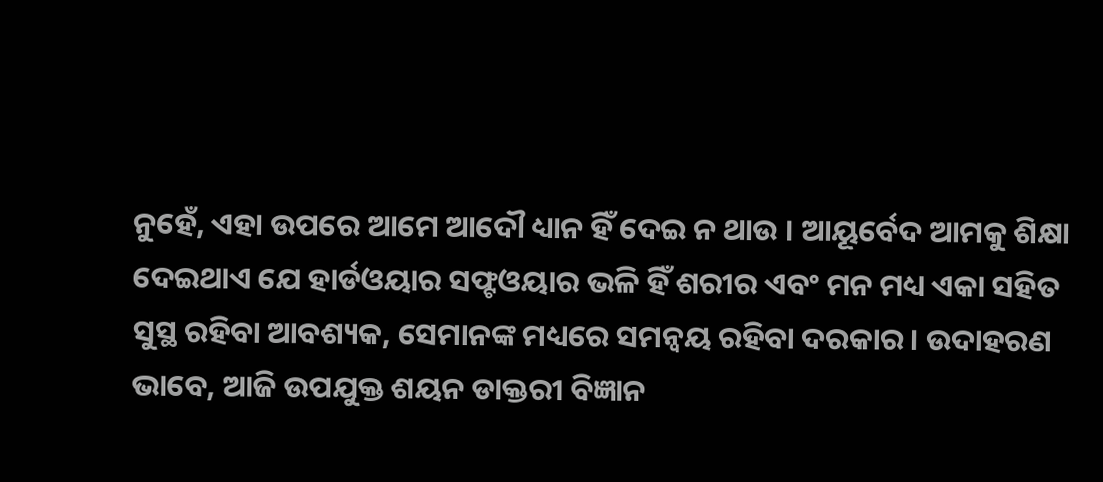ନୁହେଁ, ଏହା ଉପରେ ଆମେ ଆଦୌ ଧ୍ୟାନ ହିଁ ଦେଇ ନ ଥାଉ । ଆୟୂର୍ବେଦ ଆମକୁ ଶିକ୍ଷା ଦେଇଥାଏ ଯେ ହାର୍ଡଓୟାର ସଫ୍ଟଓୟାର ଭଳି ହିଁ ଶରୀର ଏବଂ ମନ ମଧ୍ୟ ଏକା ସହିତ ସୁସ୍ଥ ରହିବା ଆବଶ୍ୟକ, ସେମାନଙ୍କ ମଧ୍ୟରେ ସମନ୍ୱୟ ରହିବା ଦରକାର। ଉଦାହରଣ ଭାବେ, ଆଜି ଉପଯୁକ୍ତ ଶୟନ ଡାକ୍ତରୀ ବିଜ୍ଞାନ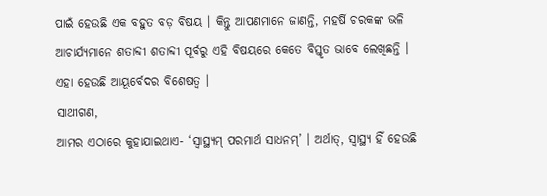ପାଇଁ ହେଉଛି ଏକ ବହୁତ ବଡ଼ ବିଷୟ । କିନ୍ତୁ ଆପଣମାନେ ଜାଣନ୍ତି, ମହର୍ଷି ଚରକଙ୍କ ଭଳି ଆଚାର୍ଯ୍ୟମାନେ ଶତାବ୍ଦୀ ଶତାବ୍ଦୀ ପୂର୍ବରୁ ଏହି ବିଷୟରେ କେତେ ବିସ୍ତୃତ ଭାବେ ଲେଖିଛନ୍ତି । ଏହା ହେଉଛି ଆୟୂର୍ବେଦର ବିଶେଷତ୍ୱ ।
ସାଥୀଗଣ,
ଆମର ଏଠାରେ କୁହାଯାଇଥାଏ- ‘ସ୍ୱାସ୍ଥ୍ୟମ୍ ପରମାର୍ଥ ସାଧନମ୍’ । ଅର୍ଥାତ୍, ସ୍ୱାସ୍ଥ୍ୟ ହିଁ ହେଉଛି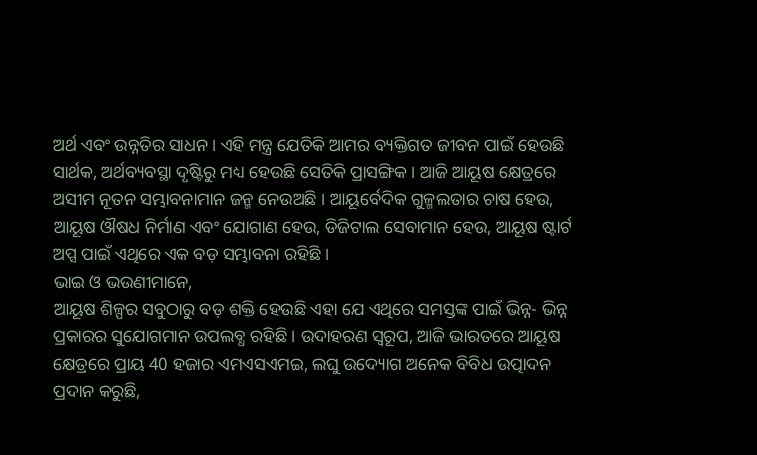ଅର୍ଥ ଏବଂ ଉନ୍ନତିର ସାଧନ । ଏହି ମନ୍ତ୍ର ଯେତିକି ଆମର ବ୍ୟକ୍ତିଗତ ଜୀବନ ପାଇଁ ହେଉଛି ସାର୍ଥକ, ଅର୍ଥବ୍ୟବସ୍ଥା ଦୃଷ୍ଟିରୁ ମଧ୍ୟ ହେଉଛି ସେତିକି ପ୍ରାସଙ୍ଗିକ । ଆଜି ଆୟୂଷ କ୍ଷେତ୍ରରେ ଅସୀମ ନୂତନ ସମ୍ଭାବନାମାନ ଜନ୍ମ ନେଉଅଛି । ଆୟୂର୍ବେଦିକ ଗୁଳ୍ମଲତାର ଚାଷ ହେଉ, ଆୟୂଷ ଔଷଧ ନିର୍ମାଣ ଏବଂ ଯୋଗାଣ ହେଉ, ଡିଜିଟାଲ ସେବାମାନ ହେଉ, ଆୟୂଷ ଷ୍ଟାର୍ଟ ଅପ୍ସ ପାଇଁ ଏଥିରେ ଏକ ବଡ଼ ସମ୍ଭାବନା ରହିଛି ।
ଭାଇ ଓ ଭଉଣୀମାନେ,
ଆୟୂଷ ଶିଳ୍ପର ସବୁଠାରୁ ବଡ଼ ଶକ୍ତି ହେଉଛି ଏହା ଯେ ଏଥିରେ ସମସ୍ତଙ୍କ ପାଇଁ ଭିନ୍ନ- ଭିନ୍ନ ପ୍ରକାରର ସୁଯୋଗମାନ ଉପଲବ୍ଧ ରହିଛି । ଉଦାହରଣ ସ୍ୱରୂପ, ଆଜି ଭାରତରେ ଆୟୂଷ କ୍ଷେତ୍ରରେ ପ୍ରାୟ 40 ହଜାର ଏମଏସଏମଇ, ଲଘୁ ଉଦ୍ୟୋଗ ଅନେକ ବିବିଧ ଉତ୍ପାଦନ ପ୍ରଦାନ କରୁଛି,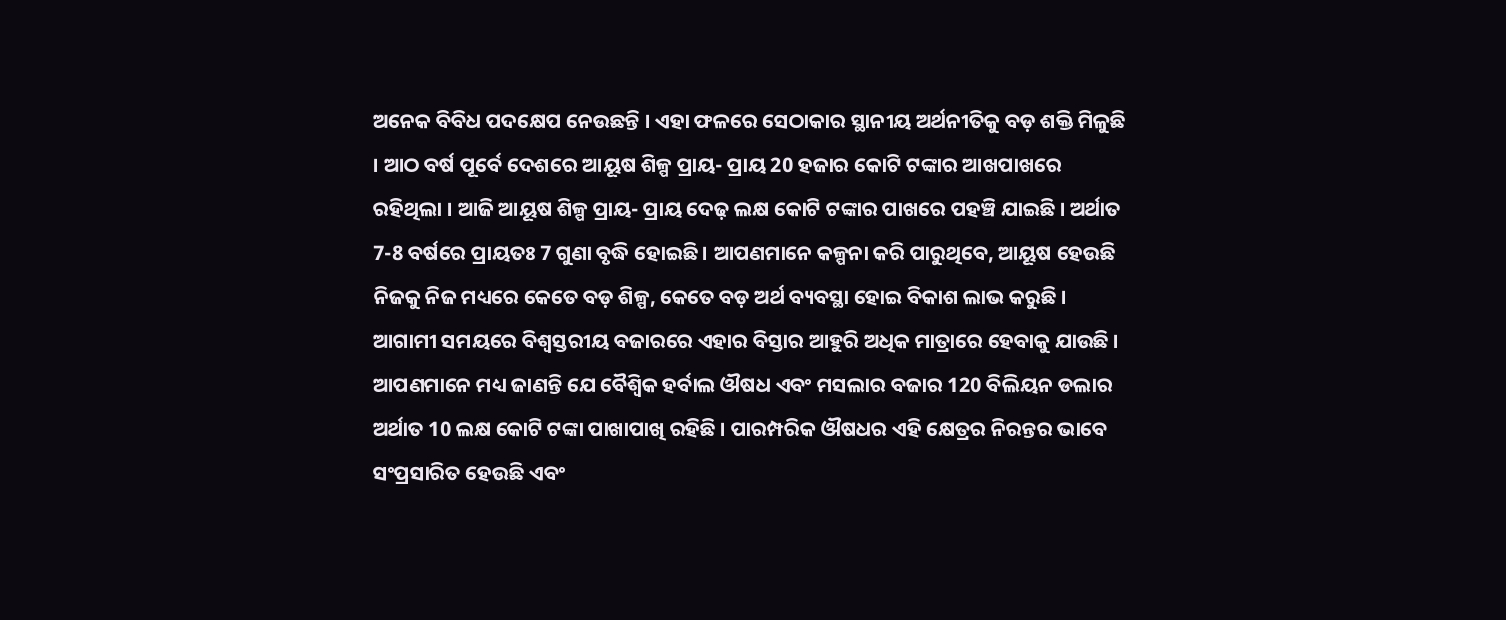ଅନେକ ବିବିଧ ପଦକ୍ଷେପ ନେଉଛନ୍ତି । ଏହା ଫଳରେ ସେଠାକାର ସ୍ଥାନୀୟ ଅର୍ଥନୀତିକୁ ବଡ଼ ଶକ୍ତି ମିଳୁଛି । ଆଠ ବର୍ଷ ପୂର୍ବେ ଦେଶରେ ଆୟୂଷ ଶିଳ୍ପ ପ୍ରାୟ- ପ୍ରାୟ 20 ହଜାର କୋଟି ଟଙ୍କାର ଆଖପାଖରେ ରହିଥିଲା । ଆଜି ଆୟୂଷ ଶିଳ୍ପ ପ୍ରାୟ- ପ୍ରାୟ ଦେଢ଼ ଲକ୍ଷ କୋଟି ଟଙ୍କାର ପାଖରେ ପହଞ୍ଚି ଯାଇଛି । ଅର୍ଥାତ 7-8 ବର୍ଷରେ ପ୍ରାୟତଃ 7 ଗୁଣା ବୃଦ୍ଧି ହୋଇଛି । ଆପଣମାନେ କଳ୍ପନା କରି ପାରୁଥିବେ, ଆୟୂଷ ହେଉଛି ନିଜକୁ ନିଜ ମଧ୍ୟରେ କେତେ ବଡ଼ ଶିଳ୍ପ, କେତେ ବଡ଼ ଅର୍ଥ ବ୍ୟବସ୍ଥା ହୋଇ ବିକାଶ ଲାଭ କରୁଛି । ଆଗାମୀ ସମୟରେ ବିଶ୍ୱସ୍ତରୀୟ ବଜାରରେ ଏହାର ବିସ୍ତାର ଆହୁରି ଅଧିକ ମାତ୍ରାରେ ହେବାକୁ ଯାଉଛି । ଆପଣମାନେ ମଧ୍ୟ ଜାଣନ୍ତି ଯେ ବୈଶ୍ବିକ ହର୍ବାଲ ଔଷଧ ଏବଂ ମସଲାର ବଜାର 120 ବିଲିୟନ ଡଲାର ଅର୍ଥାତ 10 ଲକ୍ଷ କୋଟି ଟଙ୍କା ପାଖାପାଖି ରହିଛି । ପାରମ୍ପରିକ ଔଷଧର ଏହି କ୍ଷେତ୍ରର ନିରନ୍ତର ଭାବେ ସଂପ୍ରସାରିତ ହେଉଛି ଏବଂ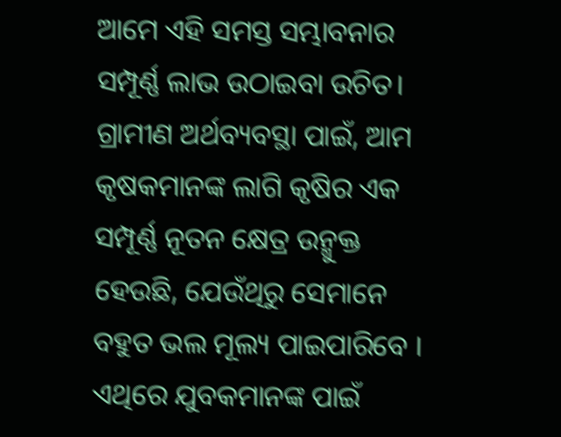ଆମେ ଏହି ସମସ୍ତ ସମ୍ଭାବନାର ସମ୍ପୂର୍ଣ୍ଣ ଲାଭ ଉଠାଇବା ଉଚିତ। ଗ୍ରାମୀଣ ଅର୍ଥବ୍ୟବସ୍ଥା ପାଇଁ, ଆମ କୃଷକମାନଙ୍କ ଲାଗି କୃଷିର ଏକ ସମ୍ପୂର୍ଣ୍ଣ ନୂତନ କ୍ଷେତ୍ର ଉନ୍ମୁକ୍ତ ହେଉଛି, ଯେଉଁଥିରୁ ସେମାନେ ବହୁତ ଭଲ ମୂଲ୍ୟ ପାଇପାରିବେ । ଏଥିରେ ଯୁବକମାନଙ୍କ ପାଇଁ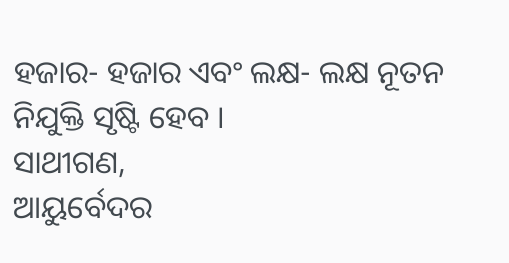ହଜାର- ହଜାର ଏବଂ ଲକ୍ଷ- ଲକ୍ଷ ନୂତନ ନିଯୁକ୍ତି ସୃଷ୍ଟି ହେବ ।
ସାଥୀଗଣ,
ଆୟୁର୍ବେଦର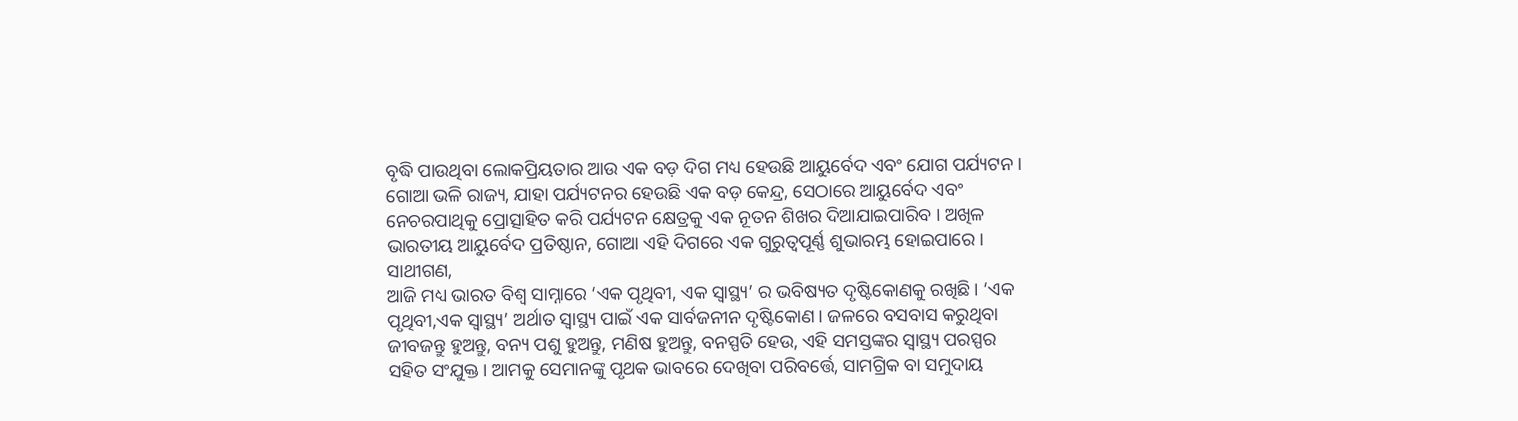ବୃଦ୍ଧି ପାଉଥିବା ଲୋକପ୍ରିୟତାର ଆଉ ଏକ ବଡ଼ ଦିଗ ମଧ୍ୟ ହେଉଛି ଆୟୁର୍ବେଦ ଏବଂ ଯୋଗ ପର୍ଯ୍ୟଟନ । ଗୋଆ ଭଳି ରାଜ୍ୟ, ଯାହା ପର୍ଯ୍ୟଟନର ହେଉଛି ଏକ ବଡ଼ କେନ୍ଦ୍ର, ସେଠାରେ ଆୟୁର୍ବେଦ ଏବଂ ନେଚରପାଥିକୁ ପ୍ରୋତ୍ସାହିତ କରି ପର୍ଯ୍ୟଟନ କ୍ଷେତ୍ରକୁ ଏକ ନୂତନ ଶିଖର ଦିଆଯାଇପାରିବ । ଅଖିଳ ଭାରତୀୟ ଆୟୁର୍ବେଦ ପ୍ରତିଷ୍ଠାନ, ଗୋଆ ଏହି ଦିଗରେ ଏକ ଗୁରୁତ୍ୱପୂର୍ଣ୍ଣ ଶୁଭାରମ୍ଭ ହୋଇପାରେ ।
ସାଥୀଗଣ,
ଆଜି ମଧ୍ୟ ଭାରତ ବିଶ୍ୱ ସାମ୍ନାରେ ‘ଏକ ପୃଥିବୀ, ଏକ ସ୍ୱାସ୍ଥ୍ୟ’ ର ଭବିଷ୍ୟତ ଦୃଷ୍ଟିକୋଣକୁ ରଖିଛି। ‘ଏକ ପୃଥିବୀ,ଏକ ସ୍ୱାସ୍ଥ୍ୟ’ ଅର୍ଥାତ ସ୍ୱାସ୍ଥ୍ୟ ପାଇଁ ଏକ ସାର୍ବଜନୀନ ଦୃଷ୍ଟିକୋଣ। ଜଳରେ ବସବାସ କରୁଥିବା ଜୀବଜନ୍ତୁ ହୁଅନ୍ତୁ, ବନ୍ୟ ପଶୁ ହୁଅନ୍ତୁ, ମଣିଷ ହୁଅନ୍ତୁ, ବନସ୍ପତି ହେଉ, ଏହି ସମସ୍ତଙ୍କର ସ୍ୱାସ୍ଥ୍ୟ ପରସ୍ପର ସହିତ ସଂଯୁକ୍ତ। ଆମକୁ ସେମାନଙ୍କୁ ପୃଥକ ଭାବରେ ଦେଖିବା ପରିବର୍ତ୍ତେ, ସାମଗ୍ରିକ ବା ସମୁଦାୟ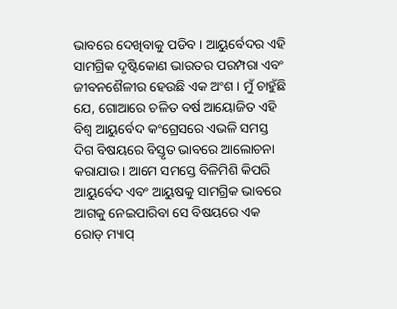ଭାବରେ ଦେଖିବାକୁ ପଡିବ । ଆୟୁର୍ବେଦର ଏହି ସାମଗ୍ରିକ ଦୃଷ୍ଟିକୋଣ ଭାରତର ପରମ୍ପରା ଏବଂ ଜୀବନଶୈଳୀର ହେଉଛି ଏକ ଅଂଶ । ମୁଁ ଚାହୁଁଛି ଯେ, ଗୋଆରେ ଚଳିତ ବର୍ଷ ଆୟୋଜିତ ଏହି ବିଶ୍ୱ ଆୟୁର୍ବେଦ କଂଗ୍ରେସରେ ଏଭଳି ସମସ୍ତ ଦିଗ ବିଷୟରେ ବିସ୍ତୃତ ଭାବରେ ଆଲୋଚନା କରାଯାଉ । ଆମେ ସମସ୍ତେ ବିଳିମିଶି କିପରି ଆୟୁର୍ବେଦ ଏବଂ ଆୟୁଷକୁ ସାମଗ୍ରିକ ଭାବରେ ଆଗକୁ ନେଇପାରିବା ସେ ବିଷୟରେ ଏକ ରୋଡ୍ ମ୍ୟାପ୍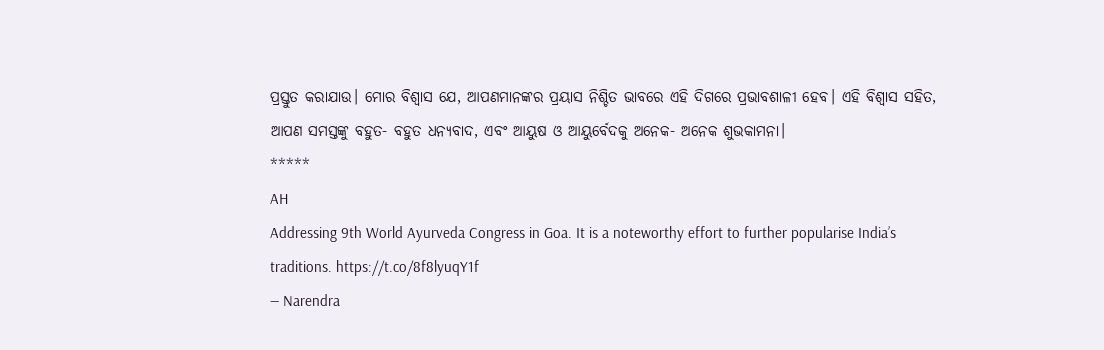ପ୍ରସ୍ତୁତ କରାଯାଉ। ମୋର ବିଶ୍ବାସ ଯେ, ଆପଣମାନଙ୍କର ପ୍ରୟାସ ନିଶ୍ଚିତ ଭାବରେ ଏହି ଦିଗରେ ପ୍ରଭାବଶାଳୀ ହେବ। ଏହି ବିଶ୍ୱାସ ସହିତ, ଆପଣ ସମସ୍ତଙ୍କୁ ବହୁତ- ବହୁତ ଧନ୍ୟବାଦ, ଏବଂ ଆୟୁଷ ଓ ଆୟୁର୍ବେଦକୁ ଅନେକ- ଅନେକ ଶୁଭକାମନା।
*****
AH
Addressing 9th World Ayurveda Congress in Goa. It is a noteworthy effort to further popularise India’s traditions. https://t.co/8f8lyuqY1f
— Narendra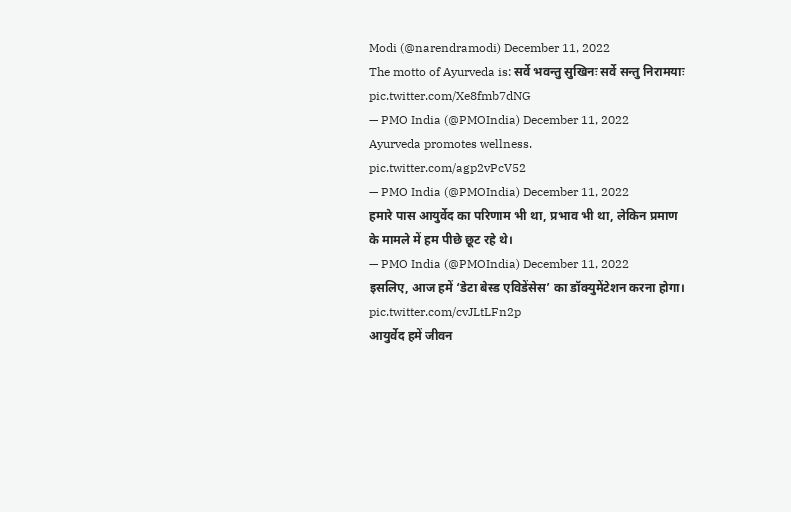Modi (@narendramodi) December 11, 2022
The motto of Ayurveda is: सर्वे भवन्तु सुखिनः सर्वे सन्तु निरामयाः pic.twitter.com/Xe8fmb7dNG
— PMO India (@PMOIndia) December 11, 2022
Ayurveda promotes wellness. pic.twitter.com/agp2vPcV52
— PMO India (@PMOIndia) December 11, 2022
हमारे पास आयुर्वेद का परिणाम भी था, प्रभाव भी था, लेकिन प्रमाण के मामले में हम पीछे छूट रहे थे।
— PMO India (@PMOIndia) December 11, 2022
इसलिए, आज हमें ‘डेटा बेस्ड एविडेंसेस’ का डॉक्युमेंटेशन करना होगा। pic.twitter.com/cvJLtLFn2p
आयुर्वेद हमें जीवन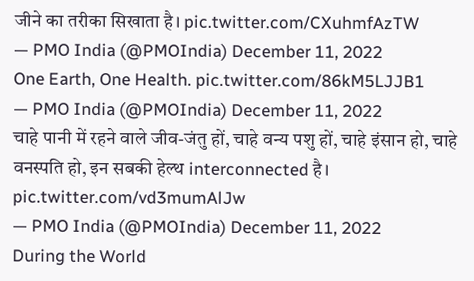जीने का तरीका सिखाता है। pic.twitter.com/CXuhmfAzTW
— PMO India (@PMOIndia) December 11, 2022
One Earth, One Health. pic.twitter.com/86kM5LJJB1
— PMO India (@PMOIndia) December 11, 2022
चाहे पानी में रहने वाले जीव-जंतु हों, चाहे वन्य पशु हों, चाहे इंसान हो, चाहे वनस्पति हो, इन सबकी हेल्थ interconnected है। pic.twitter.com/vd3mumAlJw
— PMO India (@PMOIndia) December 11, 2022
During the World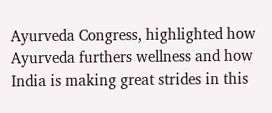Ayurveda Congress, highlighted how Ayurveda furthers wellness and how India is making great strides in this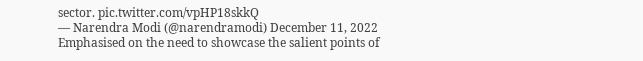sector. pic.twitter.com/vpHP18skkQ
— Narendra Modi (@narendramodi) December 11, 2022
Emphasised on the need to showcase the salient points of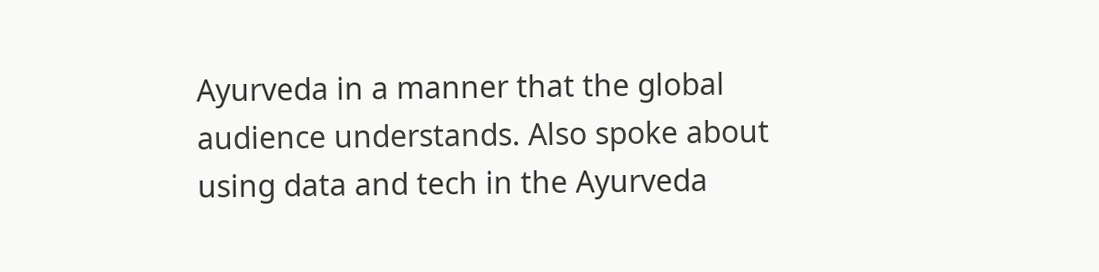Ayurveda in a manner that the global audience understands. Also spoke about using data and tech in the Ayurveda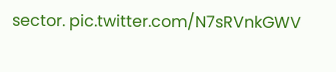sector. pic.twitter.com/N7sRVnkGWV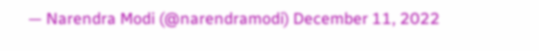— Narendra Modi (@narendramodi) December 11, 2022